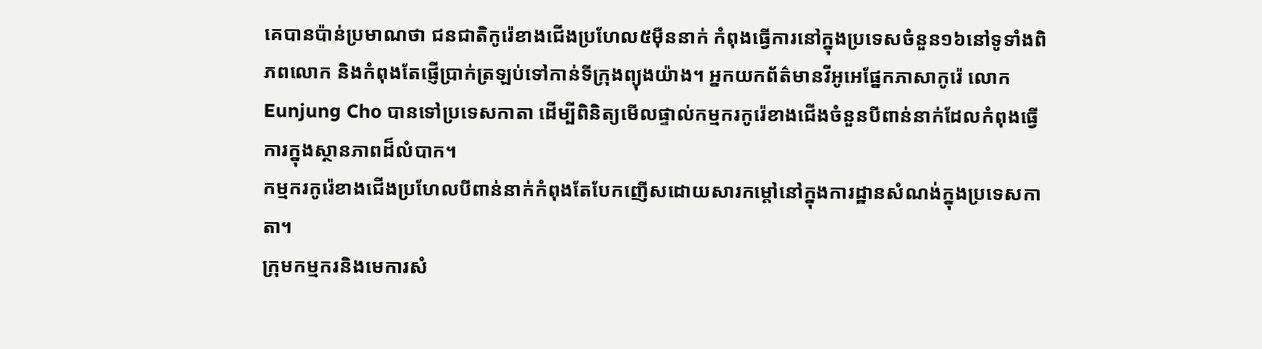គេបានប៉ាន់ប្រមាណថា ជនជាតិកូរ៉េខាងជើងប្រហែល៥ម៉ឺននាក់ កំពុងធ្វើការនៅក្នុងប្រទេសចំនួន១៦នៅទូទាំងពិភពលោក និងកំពុងតែផ្ញើប្រាក់ត្រឡប់ទៅកាន់ទីក្រុងព្យុងយ៉ាង។ អ្នកយកព័ត៌មានវីអូអេផ្នែកភាសាកូរ៉េ លោក Eunjung Cho បានទៅប្រទេសកាតា ដើម្បីពិនិត្យមើលផ្ទាល់កម្មករកូរ៉េខាងជើងចំនួនបីពាន់នាក់ដែលកំពុងធ្វើការក្នុងស្ថានភាពដ៏លំបាក។
កម្មករកូរ៉េខាងជើងប្រហែលបីពាន់នាក់កំពុងតែបែកញើសដោយសារកម្តៅនៅក្នុងការដ្ឋានសំណង់ក្នុងប្រទេសកាតា។
ក្រុមកម្មករនិងមេការសំ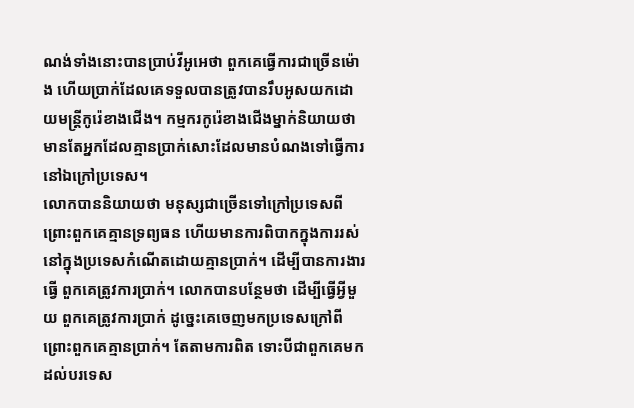ណង់ទាំងនោះបានប្រាប់វីអូអេថា ពួកគេធ្វើការជាច្រើនម៉ោង ហើយប្រាក់ដែលគេទទួលបានត្រូវបានរឹបអូសយកដោយមន្រ្តីកូរ៉េខាងជើង។ កម្មករកូរ៉េខាងជើងម្នាក់និយាយថា មានតែអ្នកដែលគ្មានប្រាក់សោះដែលមានបំណងទៅធ្វើការនៅឯក្រៅប្រទេស។
លោកបាននិយាយថា មនុស្សជាច្រើនទៅក្រៅប្រទេសពីព្រោះពួកគេគ្មានទ្រព្យធន ហើយមានការពិបាកក្នុងការរស់នៅក្នុងប្រទេសកំណើតដោយគ្មានប្រាក់។ ដើម្បីបានការងារធ្វើ ពួកគេត្រូវការប្រាក់។ លោកបានបន្ថែមថា ដើម្បីធ្វើអ្វីមួយ ពួកគេត្រូវការប្រាក់ ដូច្នេះគេចេញមកប្រទេសក្រៅពីព្រោះពួកគេគ្មានប្រាក់។ តែតាមការពិត ទោះបីជាពួកគេមកដល់បរទេស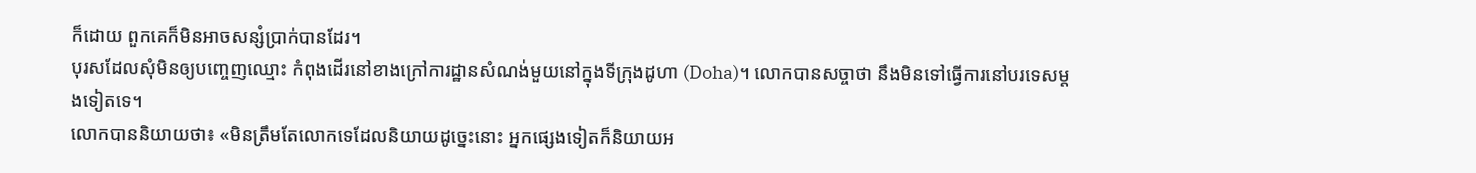ក៏ដោយ ពួកគេក៏មិនអាចសន្សំប្រាក់បានដែរ។
បុរសដែលសុំមិនឲ្យបញ្ចេញឈ្មោះ កំពុងដើរនៅខាងក្រៅការដ្ឋានសំណង់មួយនៅក្នុងទីក្រុងដូហា (Doha)។ លោកបានសច្ចាថា នឹងមិនទៅធ្វើការនៅបរទេសម្តងទៀតទេ។
លោកបាននិយាយថា៖ «មិនត្រឹមតែលោកទេដែលនិយាយដូច្នេះនោះ អ្នកផ្សេងទៀតក៏និយាយអ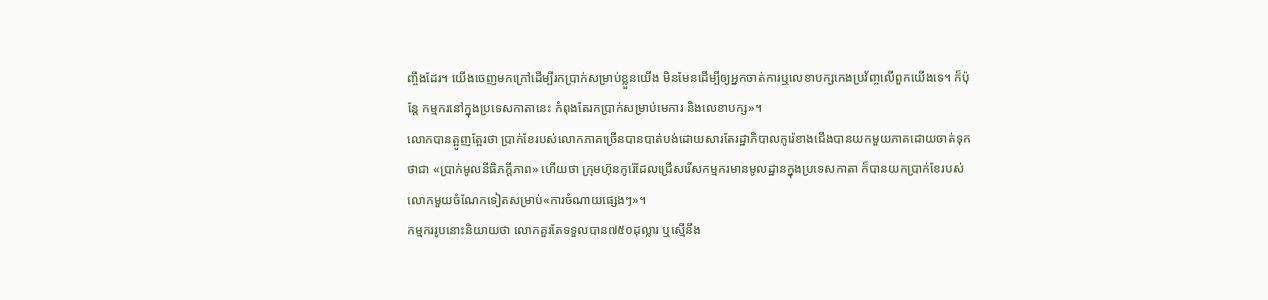ញ្ចឹងដែរ។ យើងចេញមកក្រៅដើម្បីរកប្រាក់សម្រាប់ខ្លួនយើង មិនមែនដើម្បីឲ្យអ្នកចាត់ការឬលេខាបក្សកេងប្រវ័ញ្ចលើពួកយើងទេ។ ក៏ប៉ុន្តែ កម្មករនៅក្នុងប្រទេសកាតានេះ កំពុងតែរកប្រាក់សម្រាប់មេការ និងលេខាបក្ស»។
លោកបានត្អូញត្អែរថា ប្រាក់ខែរបស់លោកភាគច្រើនបានបាត់បង់ដោយសារតែរដ្ឋាភិបាលកូរ៉េខាងជើងបានយកមួយភាគដោយចាត់ទុកថាជា «ប្រាក់មូលនីធិភក្តីភាព» ហើយថា ក្រុមហ៊ុនកូរ៉េដែលជ្រើសរើសកម្មករមានមូលដ្ឋានក្នុងប្រទេសកាតា ក៏បានយកប្រាក់ខែរបស់លោកមួយចំណែកទៀតសម្រាប់«ការចំណាយផ្សេងៗ»។
កម្មកររូបនោះនិយាយថា លោកគួរតែទទួលបាន៧៥០ដុល្លារ ឬស្មើនឹង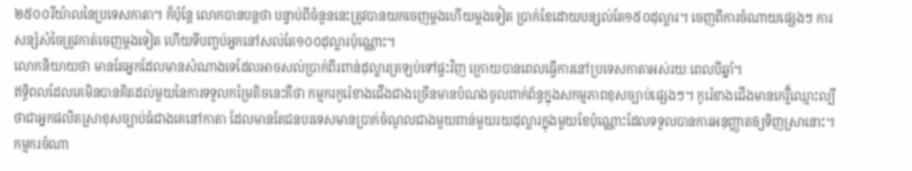២៥០០រីយ៉ាលនៃប្រទេសកាតា។ ក៏ប៉ុន្តែ លោកបានបន្តថា បន្ទាប់ពីចំនួននេះត្រូវបានយកចេញម្តងហើយម្តងទៀត ប្រាក់ខែដោយបន្សល់តែ១៥០ដុល្លារ។ ចេញពីការចំណាយផ្សេងៗ ការសន្សំសំចៃត្រូវកាត់ចេញម្តងទៀត ហើយទីបញ្ចប់អ្នកនៅសល់តែ១០០ដុល្លារប៉ុណ្ណោះ។
លោកនិយាយថា មានតែអ្នកដែលមានសំណាងទេដែលអាចសល់ប្រាក់ពីរពាន់ដុល្លារត្រឡប់ទៅផ្ទះវិញ ក្រោយបានពេលធ្វើការនៅប្រទេសកាតាអស់រយៈពេលបីឆ្នាំ។
ឥទ្ធិពលដែលគេមិនបានគិតដល់មួយនៃការទទួលកម្រៃតិចនេះគឺថា កម្មករកូរ៉េខាងជើងជាងច្រើនមានបំណងចូលពាក់ព័ន្ធក្នុងសកម្មភាពខុសច្បាប់ផ្សេងៗ។ កូរ៉េខាងជើងមានកេរ្តី៍ឈ្មោះល្បីថាជាអ្នកផលិតស្រាខុសច្បាប់ធំជាងគេនៅកាតា ដែលមានតែជនបរទេសមានប្រាក់ចំណូលជាងមួយពាន់មួយរយដុល្លារក្នុងមួយខែប៉ុណ្ណោះដែលទទួលបានការអនុញ្ញាតឲ្យទិញស្រានោះ។
កម្មករចំណា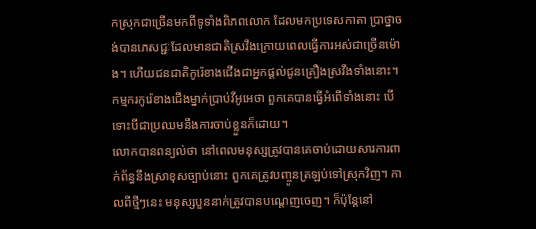កស្រុកជាច្រើនមកពីទូទាំងពិភពលោក ដែលមកប្រទេសកាតា ប្រាថ្នាចង់បានភេសជ្ជៈដែលមានជាតិស្រវឹងក្រោយពេលធ្វើការអស់ជាច្រើនម៉ោង។ ហើយជនជាតិកូរ៉េខាងជើងជាអ្នកផ្តល់ជូនគ្រឿងស្រវឹងទាំងនោះ។
កម្មករកូរ៉េខាងជើងម្នាក់ប្រាប់វីអូអេថា ពួកគេបានធ្វើអំពើទាំងនោះ បើទោះបីជាប្រឈមនឹងការចាប់ខ្លួនក៏ដោយ។
លោកបានពន្យល់ថា នៅពេលមនុស្សត្រូវបានគេចាប់ដោយសារការពាក់ព័ន្ធនឹងស្រាខុសច្បាប់នោះ ពួកគេត្រូវបញ្ចូនត្រឡប់ទៅស្រុកវិញ។ កាលពីថ្មីៗនេះ មនុស្សបួននាក់ត្រូវបានបណ្តេញចេញ។ ក៏ប៉ុន្តែនៅ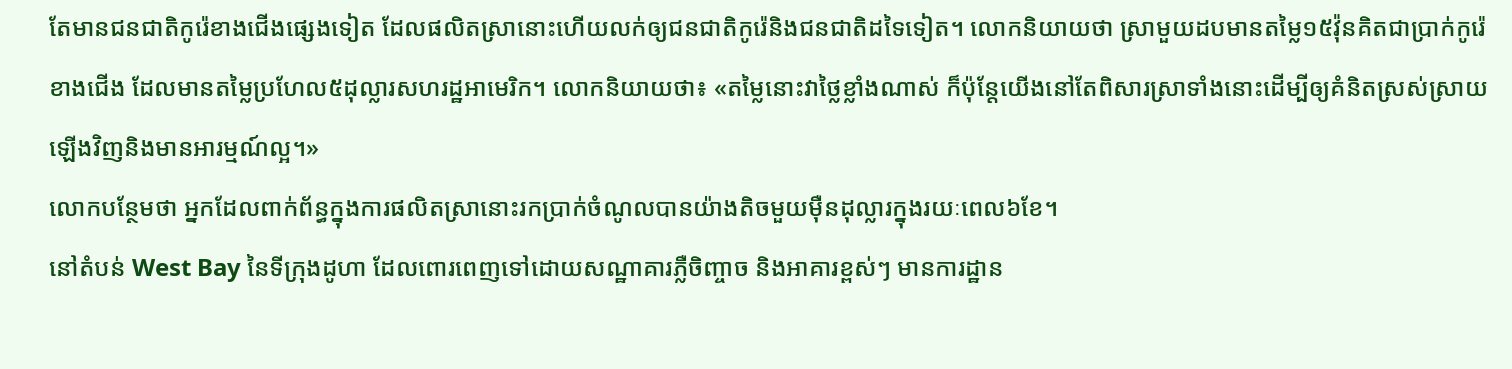តែមានជនជាតិកូរ៉េខាងជើងផ្សេងទៀត ដែលផលិតស្រានោះហើយលក់ឲ្យជនជាតិកូរ៉េនិងជនជាតិដទៃទៀត។ លោកនិយាយថា ស្រាមួយដបមានតម្លៃ១៥វ៉ុនគិតជាប្រាក់កូរ៉េខាងជើង ដែលមានតម្លៃប្រហែល៥ដុល្លារសហរដ្ឋអាមេរិក។ លោកនិយាយថា៖ «តម្លៃនោះវាថ្លៃខ្លាំងណាស់ ក៏ប៉ុន្តែយើងនៅតែពិសារស្រាទាំងនោះដើម្បីឲ្យគំនិតស្រស់ស្រាយឡើងវិញនិងមានអារម្មណ៍ល្អ។»
លោកបន្ថែមថា អ្នកដែលពាក់ព័ន្ធក្នុងការផលិតស្រានោះរកប្រាក់ចំណូលបានយ៉ាងតិចមួយម៉ឺនដុល្លារក្នុងរយៈពេល៦ខែ។
នៅតំបន់ West Bay នៃទីក្រុងដូហា ដែលពោរពេញទៅដោយសណ្ឋាគារភ្លឺចិញ្ចាច និងអាគារខ្ពស់ៗ មានការដ្ឋាន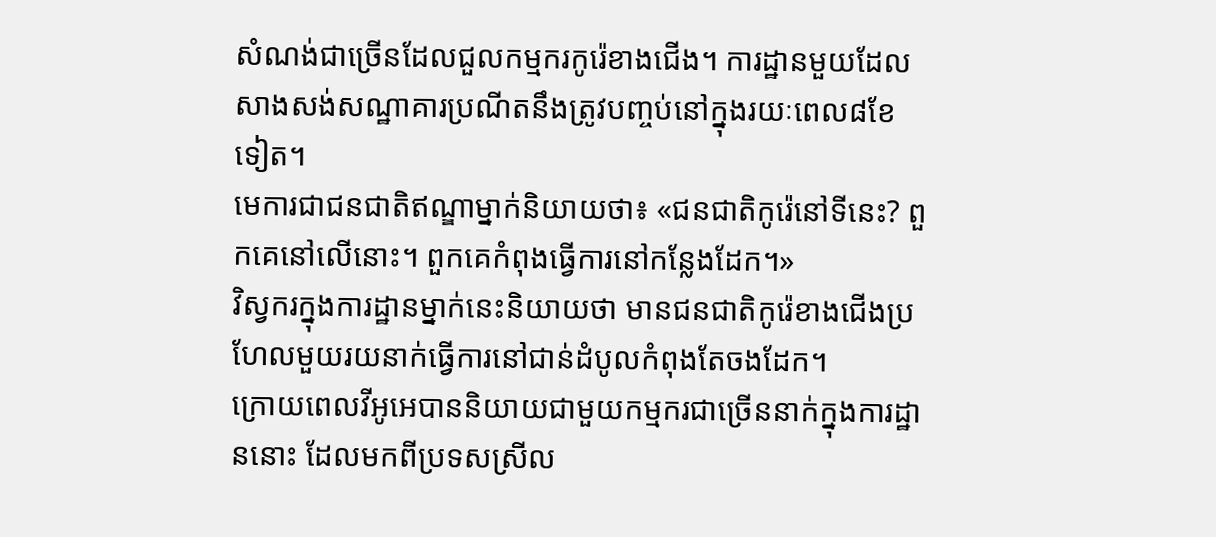សំណង់ជាច្រើនដែលជួលកម្មករកូរ៉េខាងជើង។ ការដ្ឋានមួយដែលសាងសង់សណ្ឋាគារប្រណីតនឹងត្រូវបញ្ចប់នៅក្នុងរយៈពេល៨ខែទៀត។
មេការជាជនជាតិឥណ្ឌាម្នាក់និយាយថា៖ «ជនជាតិកូរ៉េនៅទីនេះ? ពួកគេនៅលើនោះ។ ពួកគេកំពុងធ្វើការនៅកន្លែងដែក។»
វិស្វករក្នុងការដ្ឋានម្នាក់នេះនិយាយថា មានជនជាតិកូរ៉េខាងជើងប្រហែលមួយរយនាក់ធ្វើការនៅជាន់ដំបូលកំពុងតែចងដែក។
ក្រោយពេលវីអូអេបាននិយាយជាមួយកម្មករជាច្រើននាក់ក្នុងការដ្ឋាននោះ ដែលមកពីប្រទសស្រីល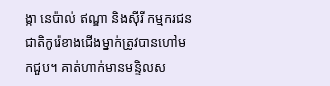ង្កា នេប៉ាល់ ឥណ្ឌា និងស៊ីរី កម្មករជនជាតិកូរ៉េខាងជើងម្នាក់ត្រូវបានហៅមកជួប។ គាត់ហាក់មានមន្ទិលស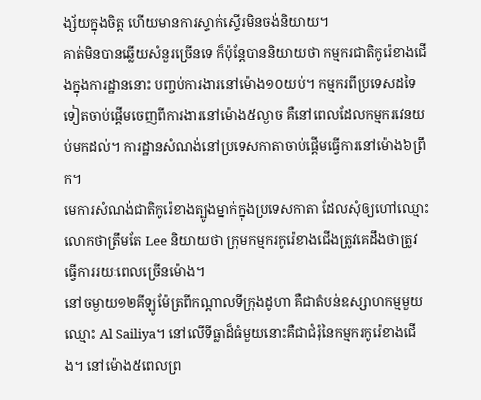ង្ស័យក្នុងចិត្ត ហើយមានការស្ទាក់ស្ទើរមិនចង់និយាយ។
គាត់មិនបានឆ្លើយសំនួរច្រើនទេ ក៏ប៉ុន្តែបាននិយាយថា កម្មករជាតិកូរ៉េខាងជើងក្នុងការដ្ឋាននោះ បញ្ចប់ការងារនៅម៉ោង១០យប់។ កម្មករពីប្រទេសដទៃទៀតចាប់ផ្តើមចេញពីការងារនៅម៉ោង៥ល្ងាច គឺនៅពេលដែលកម្មករវេនយប់មកដល់។ ការដ្ឋានសំណង់នៅប្រទេសកាតាចាប់ផ្តើមធ្វើការនៅម៉ោង៦ព្រឹក។
មេការសំណង់ជាតិកូរ៉េខាងត្បូងម្នាក់ក្នុងប្រទេសកាតា ដែលសុំឲ្យហៅឈ្មោះលោកថាត្រឹមតែ Lee និយាយថា ក្រុមកម្មករកូរ៉េខាងជើងត្រូវគេដឹងថាត្រូវធ្វើការរយៈពេលច្រើនម៉ោង។
នៅចម្ងាយ១២គីឡូម៉ែត្រពីកណ្តាលទីក្រុងដូហា គឺជាតំបន់ឧស្សាហកម្មមួយឈ្មោះ Al Sailiya។ នៅលើទីធ្លាដ៏ធំមួយនោះគឺជាជំរុំនៃកម្មករកូរ៉េខាងជើង។ នៅម៉ោង៥ពេលព្រ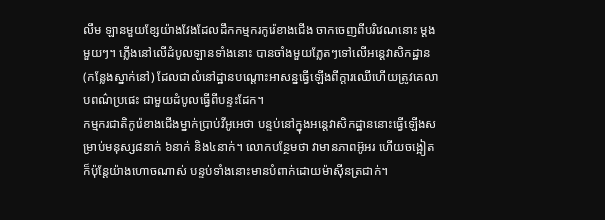លឹម ឡានមួយខែ្សយ៉ាងវែងដែលដឹកកម្មករកូរ៉េខាងជើង ចាកចេញពីបរិវេណនោះ ម្តងមួយៗ។ ភ្លើងនៅលើដំបូលឡានទាំងនោះ បានចាំងមួយភ្លែតៗទៅលើអន្តេវាសិកដ្ឋាន (កន្លែងស្នាក់នៅ) ដែលជាលំនៅដ្ឋានបណ្តោះអាសន្នធ្វើឡើងពីក្តារឈើហើយត្រូវគេលាបពណ៌ប្រផេះ ជាមួយដំបូលធ្វើពីបន្ទះដែក។
កម្មករជាតិកូរ៉េខាងជើងម្នាក់ប្រាប់វីអូអេថា បន្ទប់នៅក្នុងអន្តេវាសិកដ្ឋាននោះធ្វើឡើងសម្រាប់មនុស្ស៨នាក់ ៦នាក់ និង៤នាក់។ លោកបន្ថែមថា វាមានភាពអ៊ូអរ ហើយចង្អៀត ក៏ប៉ុន្តែយ៉ាងហោចណាស់ បន្ទប់ទាំងនោះមានបំពាក់ដោយម៉ាស៊ីនត្រជាក់។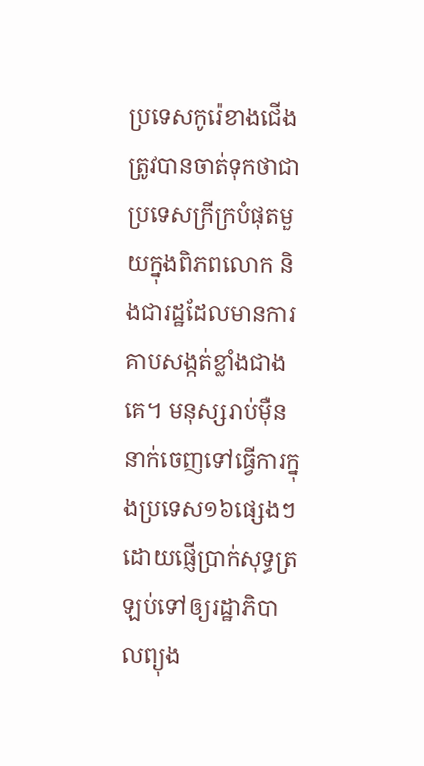ប្រទេសកូរ៉េខាងជើងត្រូវបានចាត់ទុកថាជាប្រទេសក្រីក្របំផុតមួយក្នុងពិភពលោក និងជារដ្ឋដែលមានការគាបសង្កត់ខ្លាំងជាងគេ។ មនុស្សរាប់ម៉ឺននាក់ចេញទៅធ្វើការក្នុងប្រទេស១៦ផ្សេងៗ ដោយផ្ញើប្រាក់សុទ្ធត្រឡប់ទៅឲ្យរដ្ឋាភិបាលព្យុង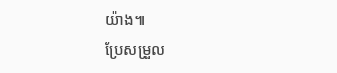យ៉ាង៕
ប្រែសម្រួល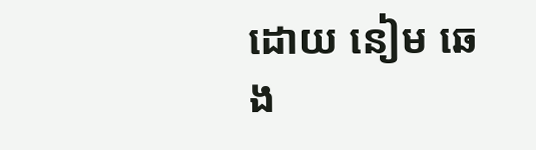ដោយ នៀម ឆេង